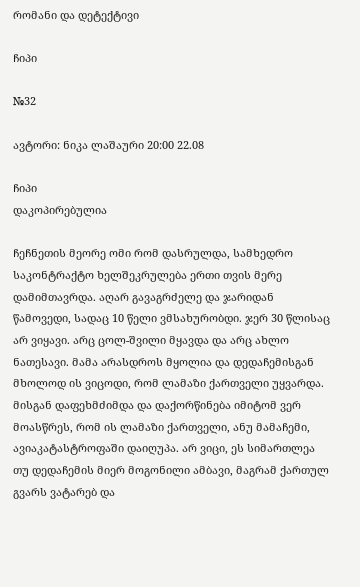რომანი და დეტექტივი

ჩიპი

№32

ავტორი: ნიკა ლაშაური 20:00 22.08

ჩიპი
დაკოპირებულია

ჩეჩნეთის მეორე ომი რომ დასრულდა, სამხედრო საკონტრაქტო ხელშეკრულება ერთი თვის მერე დამიმთავრდა. აღარ გავაგრძელე და ჯარიდან წამოვედი, სადაც 10 წელი ვმსახურობდი. ჯერ 30 წლისაც არ ვიყავი. არც ცოლ-შვილი მყავდა და არც ახლო ნათესავი. მამა არასდროს მყოლია და დედაჩემისგან მხოლოდ ის ვიცოდი, რომ ლამაზი ქართველი უყვარდა. მისგან დაფეხმძიმდა და დაქორწინება იმიტომ ვერ მოასწრეს, რომ ის ლამაზი ქართველი, ანუ მამაჩემი, ავიაკატასტროფაში დაიღუპა. არ ვიცი, ეს სიმართლეა თუ დედაჩემის მიერ მოგონილი ამბავი, მაგრამ ქართულ გვარს ვატარებ და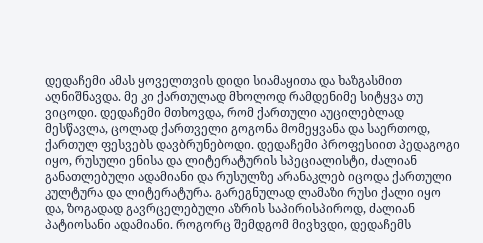დედაჩემი ამას ყოველთვის დიდი სიამაყითა და ხაზგასმით აღნიშნავდა. მე კი ქართულად მხოლოდ რამდენიმე სიტყვა თუ ვიცოდი. დედაჩემი მთხოვდა, რომ ქართული აუცილებლად მესწავლა, ცოლად ქართველი გოგონა მომეყვანა და საერთოდ, ქართულ ფესვებს დავბრუნებოდი. დედაჩემი პროფესიით პედაგოგი იყო, რუსული ენისა და ლიტერატურის სპეციალისტი, ძალიან განათლებული ადამიანი და რუსულზე არანაკლებ იცოდა ქართული კულტურა და ლიტერატურა. გარეგნულად ლამაზი რუსი ქალი იყო და, ზოგადად გავრცელებული აზრის საპირისპიროდ, ძალიან პატიოსანი ადამიანი. როგორც შემდგომ მივხვდი, დედაჩემს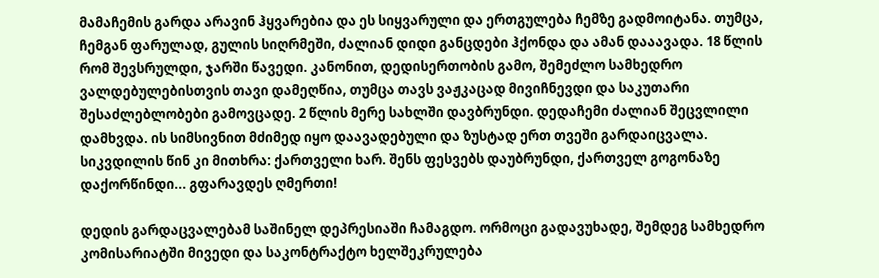მამაჩემის გარდა არავინ ჰყვარებია და ეს სიყვარული და ერთგულება ჩემზე გადმოიტანა. თუმცა, ჩემგან ფარულად, გულის სიღრმეში, ძალიან დიდი განცდები ჰქონდა და ამან დააავადა. 18 წლის რომ შევსრულდი, ჯარში წავედი. კანონით, დედისერთობის გამო, შემეძლო სამხედრო ვალდებულებისთვის თავი დამეღწია, თუმცა თავს ვაჟკაცად მივიჩნევდი და საკუთარი შესაძლებლობები გამოვცადე. 2 წლის მერე სახლში დავბრუნდი. დედაჩემი ძალიან შეცვლილი დამხვდა. ის სიმსივნით მძიმედ იყო დაავადებული და ზუსტად ერთ თვეში გარდაიცვალა. სიკვდილის წინ კი მითხრა: ქართველი ხარ. შენს ფესვებს დაუბრუნდი, ქართველ გოგონაზე დაქორწინდი... გფარავდეს ღმერთი!

დედის გარდაცვალებამ საშინელ დეპრესიაში ჩამაგდო. ორმოცი გადავუხადე, შემდეგ სამხედრო კომისარიატში მივედი და საკონტრაქტო ხელშეკრულება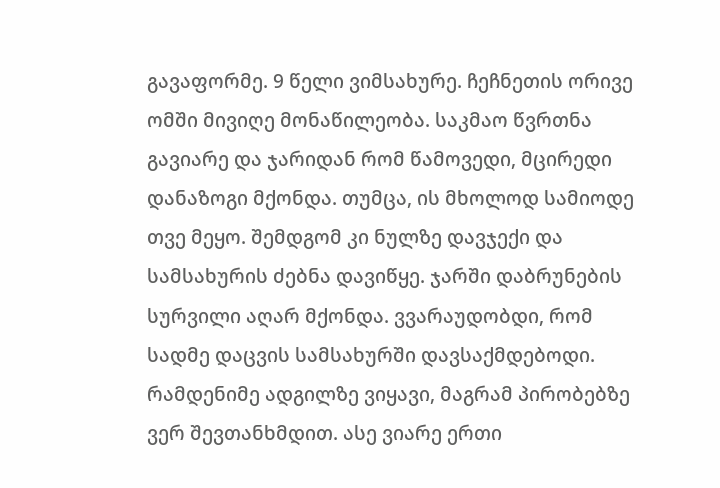გავაფორმე. 9 წელი ვიმსახურე. ჩეჩნეთის ორივე ომში მივიღე მონაწილეობა. საკმაო წვრთნა გავიარე და ჯარიდან რომ წამოვედი, მცირედი დანაზოგი მქონდა. თუმცა, ის მხოლოდ სამიოდე თვე მეყო. შემდგომ კი ნულზე დავჯექი და სამსახურის ძებნა დავიწყე. ჯარში დაბრუნების სურვილი აღარ მქონდა. ვვარაუდობდი, რომ სადმე დაცვის სამსახურში დავსაქმდებოდი. რამდენიმე ადგილზე ვიყავი, მაგრამ პირობებზე ვერ შევთანხმდით. ასე ვიარე ერთი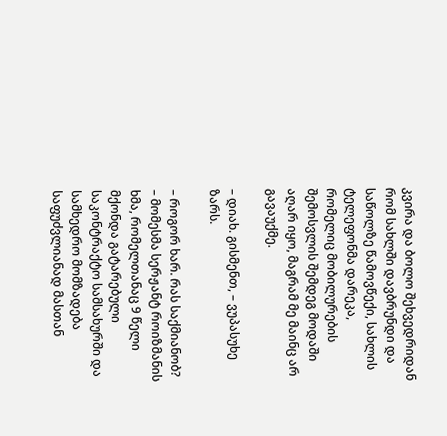კვირა და ბოლო შეხვედრიდან რომ სახლში დავბრუნდი და საწოლზე წამოვწექი, სახლის ტელეფონმა დარეკა, რომელიც მობილურების შემოსვლის შემდეგ მოდაში აღარ იყო, მაგრამ მე მაინც არ გავაუქმე.

– დიახ. გისმენთ, – ვუპასუხე ზარს.

– როგორ ხარ. რას საქმიანობ? – მომესმა სერჟანტ როიზმანის ხმა, რომელთანაც 9 წელი მქონდა გატარებული საკონტრაქტო სამსახურში და სამხედრო მომზადება საფუძვლიანად მასთან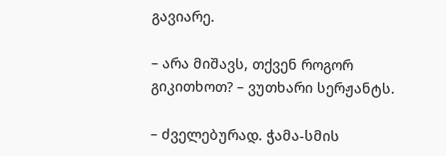გავიარე.

– არა მიშავს, თქვენ როგორ გიკითხოთ? – ვუთხარი სერჟანტს.

– ძველებურად. ჭამა-სმის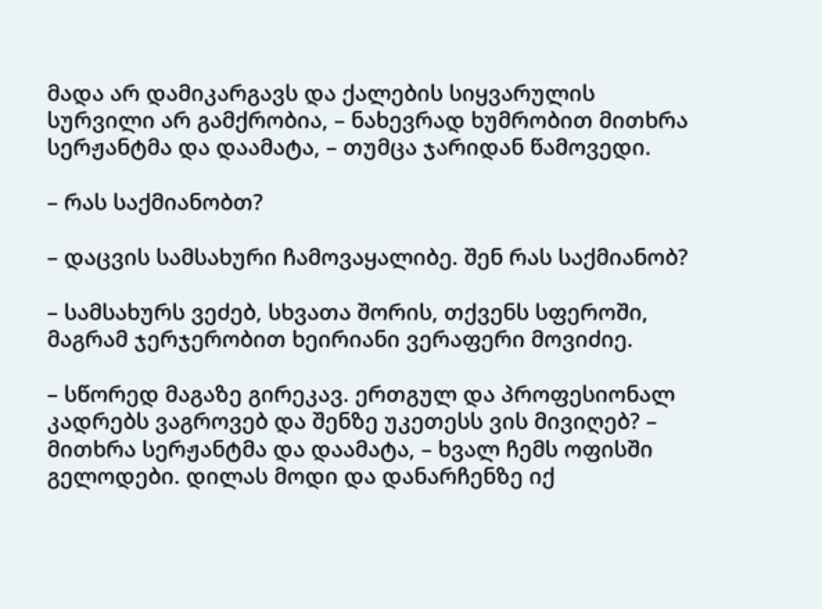მადა არ დამიკარგავს და ქალების სიყვარულის სურვილი არ გამქრობია, – ნახევრად ხუმრობით მითხრა სერჟანტმა და დაამატა, – თუმცა ჯარიდან წამოვედი.

– რას საქმიანობთ?

– დაცვის სამსახური ჩამოვაყალიბე. შენ რას საქმიანობ?

– სამსახურს ვეძებ, სხვათა შორის, თქვენს სფეროში, მაგრამ ჯერჯერობით ხეირიანი ვერაფერი მოვიძიე.

– სწორედ მაგაზე გირეკავ. ერთგულ და პროფესიონალ კადრებს ვაგროვებ და შენზე უკეთესს ვის მივიღებ? – მითხრა სერჟანტმა და დაამატა, – ხვალ ჩემს ოფისში გელოდები. დილას მოდი და დანარჩენზე იქ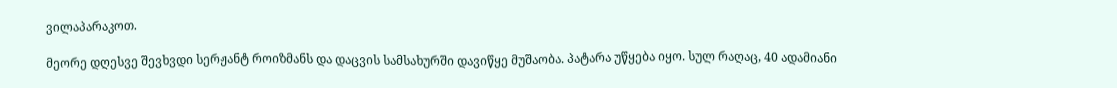ვილაპარაკოთ.

მეორე დღესვე შევხვდი სერჟანტ როიზმანს და დაცვის სამსახურში დავიწყე მუშაობა. პატარა უწყება იყო. სულ რაღაც, 40 ადამიანი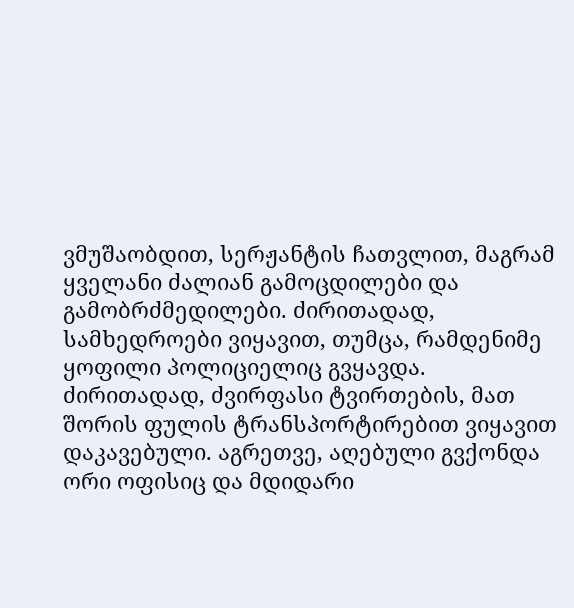ვმუშაობდით, სერჟანტის ჩათვლით, მაგრამ ყველანი ძალიან გამოცდილები და გამობრძმედილები. ძირითადად, სამხედროები ვიყავით, თუმცა, რამდენიმე ყოფილი პოლიციელიც გვყავდა. ძირითადად, ძვირფასი ტვირთების, მათ შორის ფულის ტრანსპორტირებით ვიყავით დაკავებული. აგრეთვე, აღებული გვქონდა ორი ოფისიც და მდიდარი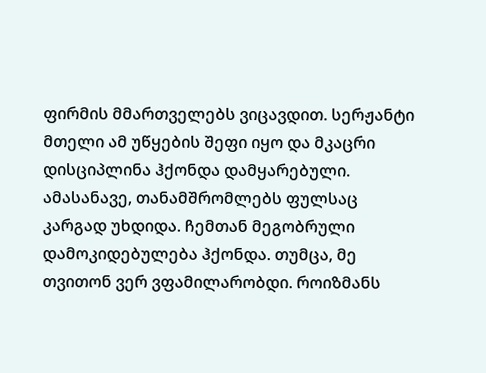ფირმის მმართველებს ვიცავდით. სერჟანტი მთელი ამ უწყების შეფი იყო და მკაცრი დისციპლინა ჰქონდა დამყარებული. ამასანავე, თანამშრომლებს ფულსაც კარგად უხდიდა. ჩემთან მეგობრული დამოკიდებულება ჰქონდა. თუმცა, მე თვითონ ვერ ვფამილარობდი. როიზმანს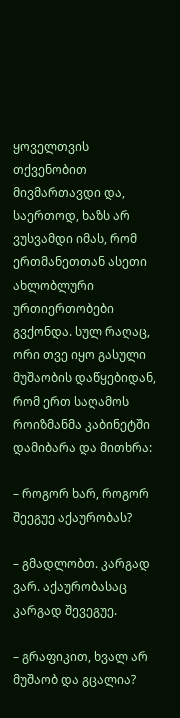ყოველთვის თქვენობით მივმართავდი და, საერთოდ, ხაზს არ ვუსვამდი იმას, რომ ერთმანეთთან ასეთი ახლობლური ურთიერთობები გვქონდა. სულ რაღაც, ორი თვე იყო გასული მუშაობის დაწყებიდან, რომ ერთ საღამოს როიზმანმა კაბინეტში დამიბარა და მითხრა:

– როგორ ხარ, როგორ შეეგუე აქაურობას?

– გმადლობთ. კარგად ვარ. აქაურობასაც კარგად შევეგუე.

– გრაფიკით, ხვალ არ მუშაობ და გცალია?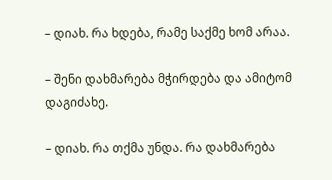– დიახ. რა ხდება, რამე საქმე ხომ არაა.

– შენი დახმარება მჭირდება და ამიტომ დაგიძახე.

– დიახ. რა თქმა უნდა. რა დახმარება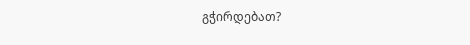გჭირდებათ?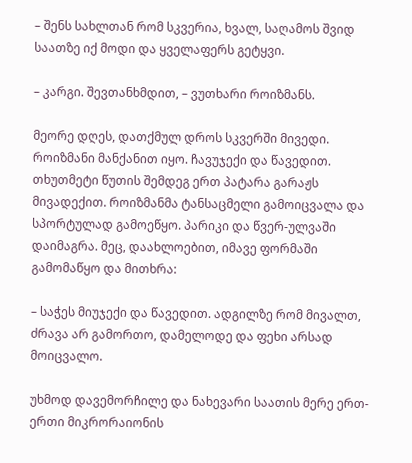– შენს სახლთან რომ სკვერია, ხვალ, საღამოს შვიდ საათზე იქ მოდი და ყველაფერს გეტყვი.

– კარგი. შევთანხმდით, – ვუთხარი როიზმანს.

მეორე დღეს, დათქმულ დროს სკვერში მივედი. როიზმანი მანქანით იყო. ჩავუჯექი და წავედით. თხუთმეტი წუთის შემდეგ ერთ პატარა გარაჟს მივადექით. როიზმანმა ტანსაცმელი გამოიცვალა და სპორტულად გამოეწყო. პარიკი და წვერ-ულვაში დაიმაგრა. მეც, დაახლოებით, იმავე ფორმაში გამომაწყო და მითხრა:

– საჭეს მიუჯექი და წავედით. ადგილზე რომ მივალთ, ძრავა არ გამორთო, დამელოდე და ფეხი არსად მოიცვალო.

უხმოდ დავემორჩილე და ნახევარი საათის მერე ერთ-ერთი მიკრორაიონის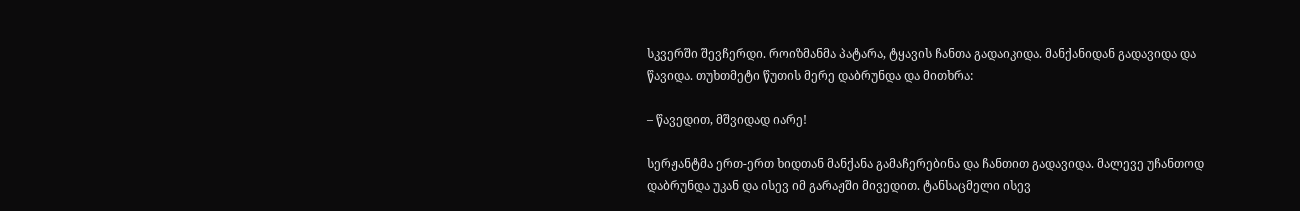სკვერში შევჩერდი. როიზმანმა პატარა, ტყავის ჩანთა გადაიკიდა. მანქანიდან გადავიდა და წავიდა. თუხთმეტი წუთის მერე დაბრუნდა და მითხრა:

– წავედით, მშვიდად იარე!

სერჟანტმა ერთ-ერთ ხიდთან მანქანა გამაჩერებინა და ჩანთით გადავიდა. მალევე უჩანთოდ დაბრუნდა უკან და ისევ იმ გარაჟში მივედით. ტანსაცმელი ისევ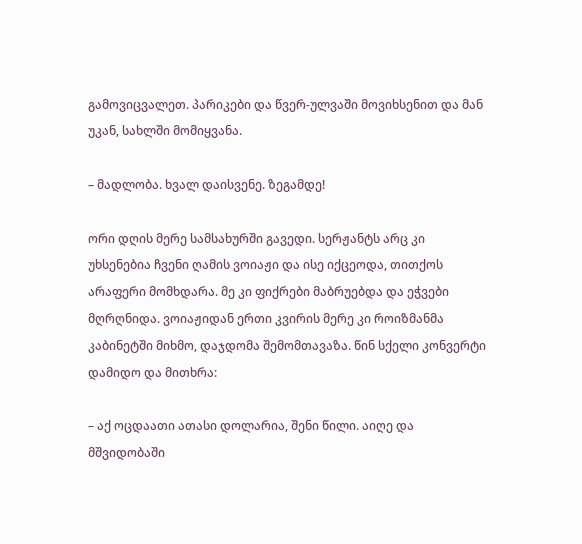გამოვიცვალეთ. პარიკები და წვერ-ულვაში მოვიხსენით და მან უკან, სახლში მომიყვანა.

– მადლობა. ხვალ დაისვენე. ზეგამდე!

ორი დღის მერე სამსახურში გავედი. სერჟანტს არც კი უხსენებია ჩვენი ღამის ვოიაჟი და ისე იქცეოდა, თითქოს არაფერი მომხდარა. მე კი ფიქრები მაბრუებდა და ეჭვები მღრღნიდა. ვოიაჟიდან ერთი კვირის მერე კი როიზმანმა კაბინეტში მიხმო, დაჯდომა შემომთავაზა. წინ სქელი კონვერტი დამიდო და მითხრა:

– აქ ოცდაათი ათასი დოლარია, შენი წილი. აიღე და მშვიდობაში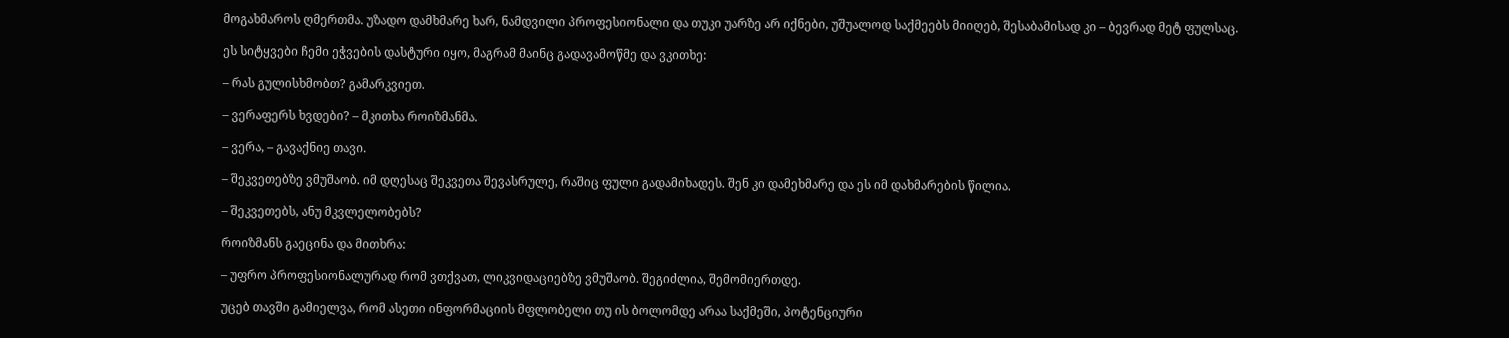მოგახმაროს ღმერთმა. უზადო დამხმარე ხარ, ნამდვილი პროფესიონალი და თუკი უარზე არ იქნები, უშუალოდ საქმეებს მიიღებ, შესაბამისად კი – ბევრად მეტ ფულსაც.

ეს სიტყვები ჩემი ეჭვების დასტური იყო, მაგრამ მაინც გადავამოწმე და ვკითხე:

– რას გულისხმობთ? გამარკვიეთ.

– ვერაფერს ხვდები? – მკითხა როიზმანმა.

– ვერა, – გავაქნიე თავი.

– შეკვეთებზე ვმუშაობ. იმ დღესაც შეკვეთა შევასრულე, რაშიც ფული გადამიხადეს. შენ კი დამეხმარე და ეს იმ დახმარების წილია.

– შეკვეთებს, ანუ მკვლელობებს?

როიზმანს გაეცინა და მითხრა:

– უფრო პროფესიონალურად რომ ვთქვათ, ლიკვიდაციებზე ვმუშაობ. შეგიძლია, შემომიერთდე.

უცებ თავში გამიელვა, რომ ასეთი ინფორმაციის მფლობელი თუ ის ბოლომდე არაა საქმეში, პოტენციური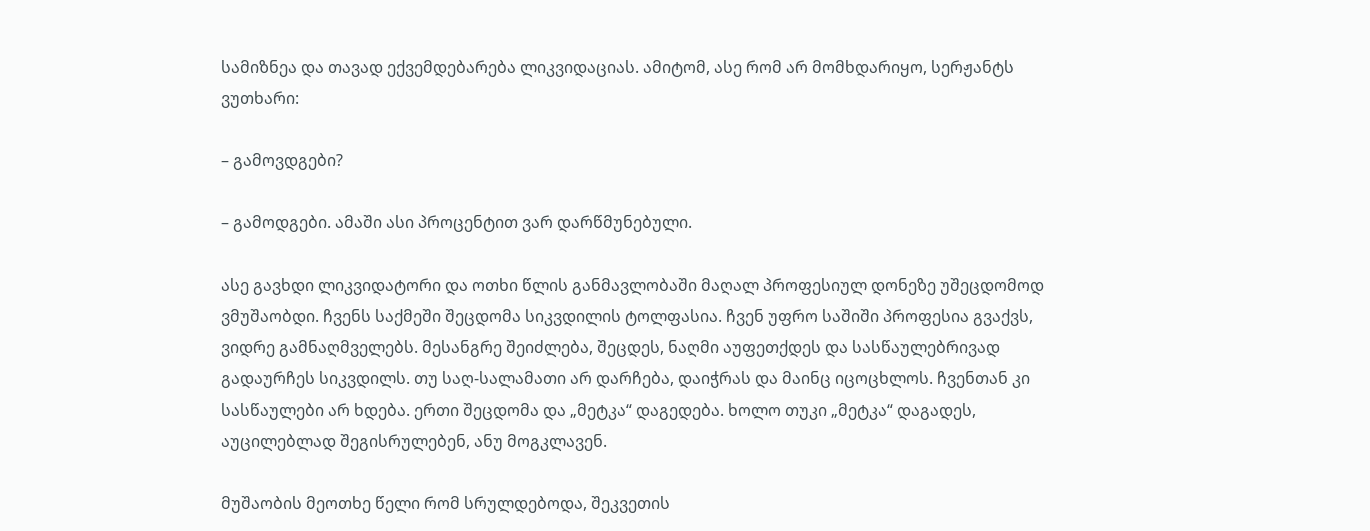სამიზნეა და თავად ექვემდებარება ლიკვიდაციას. ამიტომ, ასე რომ არ მომხდარიყო, სერჟანტს ვუთხარი:

– გამოვდგები?

– გამოდგები. ამაში ასი პროცენტით ვარ დარწმუნებული.

ასე გავხდი ლიკვიდატორი და ოთხი წლის განმავლობაში მაღალ პროფესიულ დონეზე უშეცდომოდ ვმუშაობდი. ჩვენს საქმეში შეცდომა სიკვდილის ტოლფასია. ჩვენ უფრო საშიში პროფესია გვაქვს, ვიდრე გამნაღმველებს. მესანგრე შეიძლება, შეცდეს, ნაღმი აუფეთქდეს და სასწაულებრივად გადაურჩეს სიკვდილს. თუ საღ-სალამათი არ დარჩება, დაიჭრას და მაინც იცოცხლოს. ჩვენთან კი სასწაულები არ ხდება. ერთი შეცდომა და „მეტკა“ დაგედება. ხოლო თუკი „მეტკა“ დაგადეს, აუცილებლად შეგისრულებენ, ანუ მოგკლავენ.

მუშაობის მეოთხე წელი რომ სრულდებოდა, შეკვეთის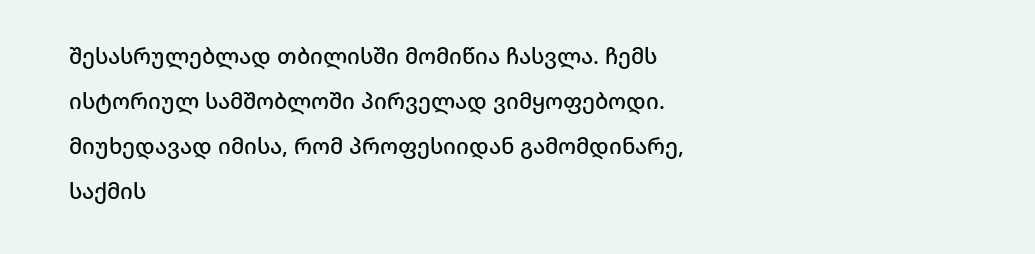შესასრულებლად თბილისში მომიწია ჩასვლა. ჩემს ისტორიულ სამშობლოში პირველად ვიმყოფებოდი. მიუხედავად იმისა, რომ პროფესიიდან გამომდინარე, საქმის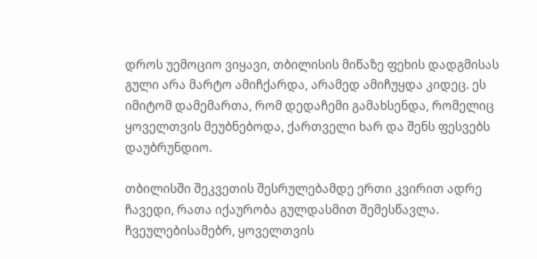დროს უემოციო ვიყავი, თბილისის მიწაზე ფეხის დადგმისას გული არა მარტო ამიჩქარდა, არამედ ამიჩუყდა კიდეც. ეს იმიტომ დამემართა, რომ დედაჩემი გამახსენდა, რომელიც ყოველთვის მეუბნებოდა, ქართველი ხარ და შენს ფესვებს დაუბრუნდიო.

თბილისში შეკვეთის შესრულებამდე ერთი კვირით ადრე ჩავედი, რათა იქაურობა გულდასმით შემესწავლა. ჩვეულებისამებრ, ყოველთვის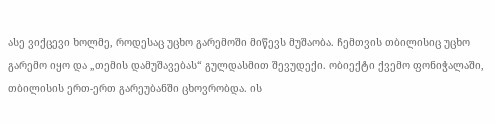ასე ვიქცევი ხოლმე, როდესაც უცხო გარემოში მიწევს მუშაობა. ჩემთვის თბილისიც უცხო გარემო იყო და „თემის დამუშავებას“ გულდასმით შევუდექი. ობიექტი ქვემო ფონიჭალაში, თბილისის ერთ-ერთ გარეუბანში ცხოვრობდა. ის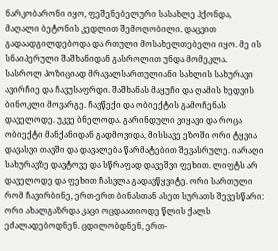ნარკობარონი იყო, ფეშენებელური სასახლე ჰქონდა, მაღალი ბეტონის კედლით შემოღობილი. დაცვით გადაადგილდებოდა და რთული მოსახელთებელი იყო. მე ის სნაიპერული შაშხანიდან გასროლით უნდა მომეკლა. სასროლ პოზიციად მრავალსართულიანი სახლის სახურავი ავირჩიე და ჩავუსაფრდი. შაშხანას მაყუჩი და ღამის ხედვის ბინოკლი მოვარგე. ჩავწექი და ობიექტის გამოჩენას დაველოდე. უკვე ბნელოდა. გარინდული ვიყავი და როცა ობიექტი მანქანიდან გადმოვიდა, მისსავე ეზოში ორი ტყვია დავასვი თავში და დავალება წარმატებით შევასრულე. იარაღი სახურავზე დავტოვე და სწრაფად დავეშვი ფეხით. ლიფტს არ დაველოდე და ფეხით ჩასვლა გადავწყვიტე. ორი სართული რომ ჩავირბინე, ერთ-ერთ ბინასთან ასეთ სურათს შევესწარი: ორი ახალგაზრდა კაცი ოცდაათიოდე წლის ქალს ეძალადებოდნენ. ცდილობდნენ, ერთ-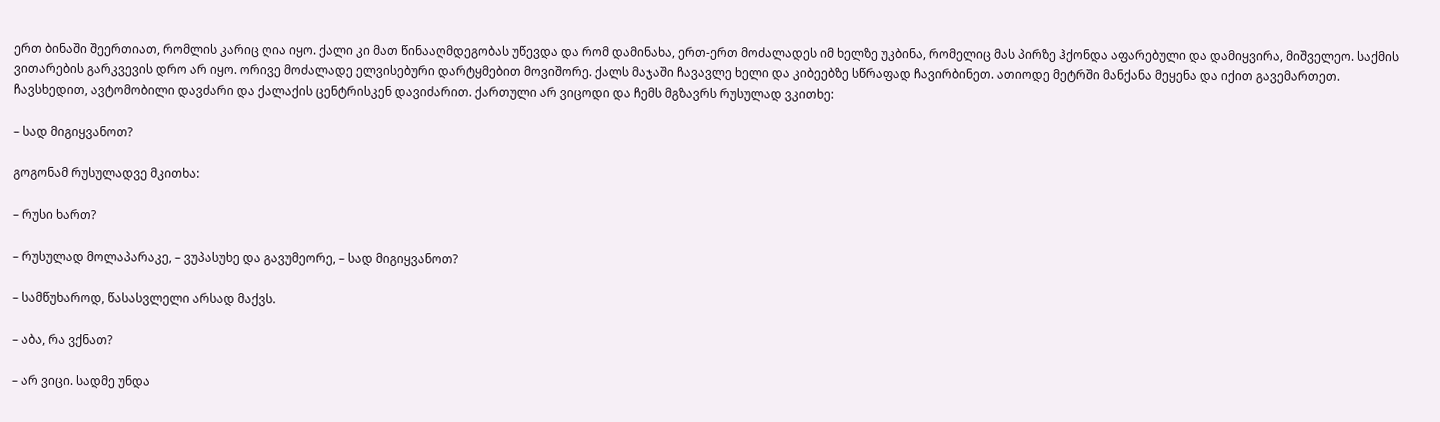ერთ ბინაში შეერთიათ, რომლის კარიც ღია იყო. ქალი კი მათ წინააღმდეგობას უწევდა და რომ დამინახა, ერთ-ერთ მოძალადეს იმ ხელზე უკბინა, რომელიც მას პირზე ჰქონდა აფარებული და დამიყვირა, მიშველეო. საქმის ვითარების გარკვევის დრო არ იყო. ორივე მოძალადე ელვისებური დარტყმებით მოვიშორე. ქალს მაჯაში ჩავავლე ხელი და კიბეებზე სწრაფად ჩავირბინეთ. ათიოდე მეტრში მანქანა მეყენა და იქით გავემართეთ. ჩავსხედით, ავტომობილი დავძარი და ქალაქის ცენტრისკენ დავიძარით. ქართული არ ვიცოდი და ჩემს მგზავრს რუსულად ვკითხე:

– სად მიგიყვანოთ?

გოგონამ რუსულადვე მკითხა:

– რუსი ხართ?

– რუსულად მოლაპარაკე, – ვუპასუხე და გავუმეორე, – სად მიგიყვანოთ?

– სამწუხაროდ, წასასვლელი არსად მაქვს.

– აბა, რა ვქნათ?

– არ ვიცი. სადმე უნდა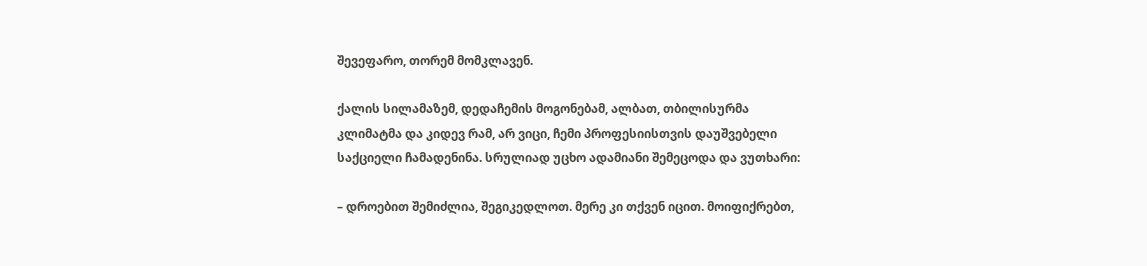შევეფარო, თორემ მომკლავენ.

ქალის სილამაზემ, დედაჩემის მოგონებამ, ალბათ, თბილისურმა კლიმატმა და კიდევ რამ, არ ვიცი, ჩემი პროფესიისთვის დაუშვებელი საქციელი ჩამადენინა. სრულიად უცხო ადამიანი შემეცოდა და ვუთხარი:

– დროებით შემიძლია, შეგიკედლოთ. მერე კი თქვენ იცით. მოიფიქრებთ,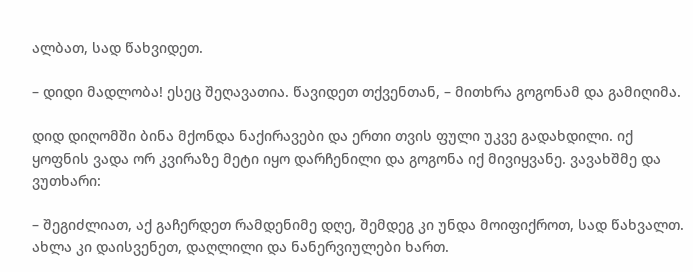ალბათ, სად წახვიდეთ.

– დიდი მადლობა! ესეც შეღავათია. წავიდეთ თქვენთან, – მითხრა გოგონამ და გამიღიმა.

დიდ დიღომში ბინა მქონდა ნაქირავები და ერთი თვის ფული უკვე გადახდილი. იქ ყოფნის ვადა ორ კვირაზე მეტი იყო დარჩენილი და გოგონა იქ მივიყვანე. ვავახშმე და ვუთხარი:

– შეგიძლიათ, აქ გაჩერდეთ რამდენიმე დღე, შემდეგ კი უნდა მოიფიქროთ, სად წახვალთ. ახლა კი დაისვენეთ, დაღლილი და ნანერვიულები ხართ.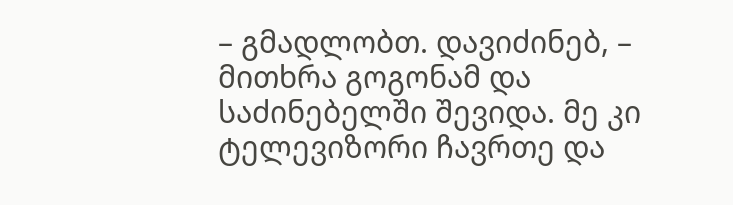– გმადლობთ. დავიძინებ, – მითხრა გოგონამ და საძინებელში შევიდა. მე კი ტელევიზორი ჩავრთე და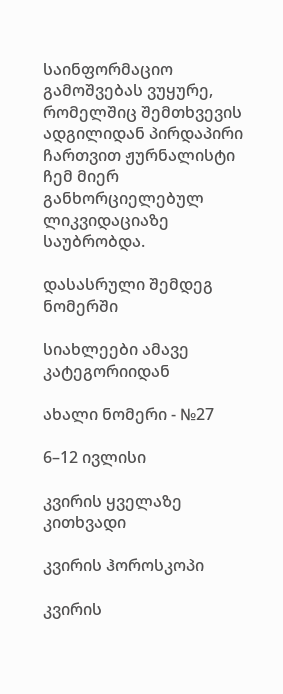საინფორმაციო გამოშვებას ვუყურე, რომელშიც შემთხვევის ადგილიდან პირდაპირი ჩართვით ჟურნალისტი ჩემ მიერ განხორციელებულ ლიკვიდაციაზე საუბრობდა.

დასასრული შემდეგ ნომერში

სიახლეები ამავე კატეგორიიდან

ახალი ნომერი - №27

6–12 ივლისი

კვირის ყველაზე კითხვადი

კვირის ჰოროსკოპი

კვირის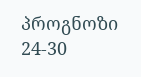პროგნოზი  24-30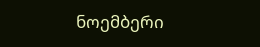ნოემბერი